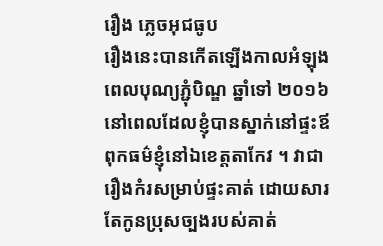រឿង ភ្លេចអុជធូប
រឿងនេះបានកើតឡើងកាលអំឡុងពេលបុណ្យភ្ជុំបិណ្ឌ ឆ្នាំទៅ ២០១៦ នៅពេលដែលខ្ញុំបានស្នាក់នៅផ្ទះឪពុកធម៌ខ្ញុំនៅឯខេត្តតាកែវ ។ វាជារឿងកំរសម្រាប់ផ្ទះគាត់ ដោយសារតែកូនប្រុសច្បងរបស់គាត់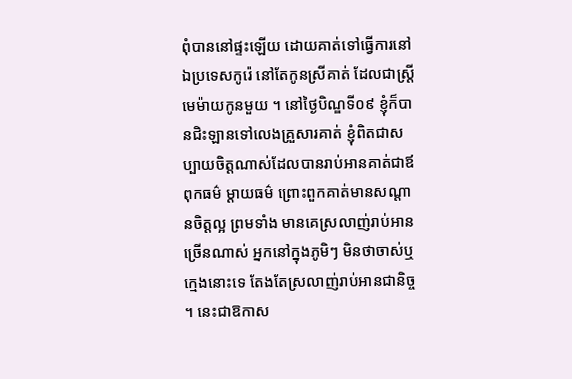ពុំបាននៅផ្ទះឡើយ ដោយគាត់ទៅធ្វើការនៅឯប្រទេសកូរ៉េ នៅតែកូនស្រីគាត់ ដែលជាស្រ្ដីមេម៉ាយកូនមួយ ។ នៅថ្ងៃបិណ្ឌទី០៩ ខ្ញុំក៏បានជិះឡានទៅលេងគ្រួសារគាត់ ខ្ញុំពិតជាសប្បាយចិត្តណាស់ដែលបានរាប់អានគាត់ជាឪពុកធម៌ ម្ដាយធម៌ ព្រោះពួកគាត់មានសណ្ដានចិត្តល្អ ព្រមទាំង មានគេស្រលាញ់រាប់អានច្រើនណាស់ អ្នកនៅក្នុងភូមិៗ មិនថាចាស់ឬក្មេងនោះទេ តែងតែស្រលាញ់រាប់អានជានិច្ច ។ នេះជាឱកាស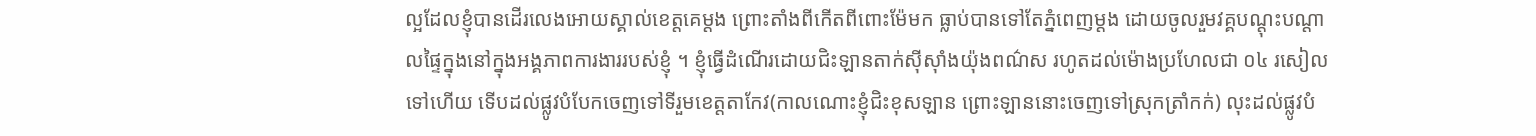ល្អដែលខ្ញុំបានដើរលេងអោយស្គាល់ខេត្តគេម្ដង ព្រោះតាំងពីកើតពីពោះម៉ែមក ធ្លាប់បានទៅតែភ្នំពេញម្ដង ដោយចូលរួមវគ្គបណ្ដុះបណ្ដាលផ្ទៃក្នុងនៅក្នុងអង្គភាពការងាររបស់ខ្ញុំ ។ ខ្ញុំធ្វើដំណើរដោយជិះឡានតាក់ស៊ីស៊ាំងយ៉ុងពណ៌ស រហូតដល់ម៉ោងប្រហែលជា ០៤ រសៀលទៅហើយ ទើបដល់ផ្លូវបំបែកចេញទៅទីរួមខេត្តតាកែវ(កាលណោះខ្ញុំជិះខុសឡាន ព្រោះឡាននោះចេញទៅស្រុកត្រាំកក់) លុះដល់ផ្លូវបំ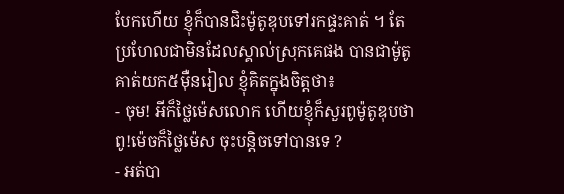បែកហើយ ខ្ញុំក៏បានជិះម៉ូតូឌុបទៅរកផ្ទះគាត់ ។ តែប្រហែលជាមិនដែលស្គាល់ស្រុកគេផង បានជាម៉ូតូគាត់យក៥ម៉ឺនរៀល ខ្ញុំគិតក្នុងចិត្តថា៖
- ចុម! អីក៏ថ្លៃម៉េសលោក ហើយខ្ញុំក៏សួរពូម៉ូតូឌុបថា ពូ!ម៉េចក៏ថ្លៃម៉េស ចុះបន្ដិចទៅបានទេ ?
- អត់បា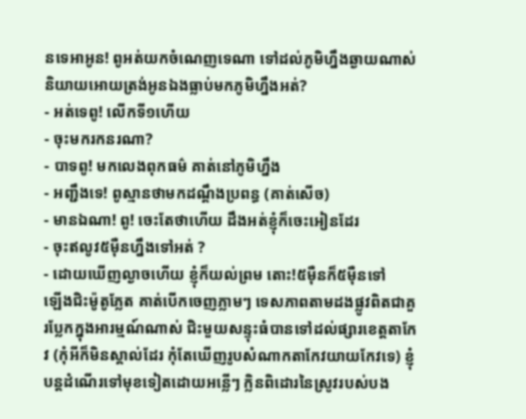នទេអាអូន! ពូអត់យកចំណេញទេណា ទៅដល់ភូមិហ្នឹងឆ្ងាយណាស់ និយាយអោយត្រង់អូនឯងធ្លាប់មកភូមិហ្នឹងអត់?
- អត់ទេពូ! លើកទី១ហើយ
- ចុះមករកនរណា?
- បាទពូ! មកលេងពុកធម៌ គាត់នៅភូមិហ្នឹង
- អញ្ជឹងទេ! ពូស្មានថាមកដណ្ដឹងប្រពន្ធ (គាត់សើច)
- មានឯណា! ពូ! ចេះតែថាហើយ ដឹងអត់ខ្ញុំក៏ចេះអៀនដែរ
- ចុះឥលូវ៥ម៉ឺនហ្នឹងទៅអត់ ?
- ដោយឃើញល្ងាចហើយ ខ្ញុំក៏យល់ព្រម តោះ!៥ម៉ឺនក៏៥ម៉ឺនទៅ
ឡើងជិះម៉ូតូភ្លែត គាត់បើកចេញភ្លាមៗ ទេសភាពតាមដងផ្លូវពិតជាគួរប្លែកក្នុងអារម្មណ៍ណាស់ ជិះមួយសន្ទុះធំបានទៅដល់ផ្សារខេត្តតាកែវ (កុំអីក៏មិនស្គាល់ដែរ កុំតែឃើញរូបសំណាកតាកែវយាយកែវទេ) ខ្ញុំបន្ដដំណើរទៅមុខទៀតដោយអន្លើៗ ក្លិនពិដោរនៃស្រូវរបស់បង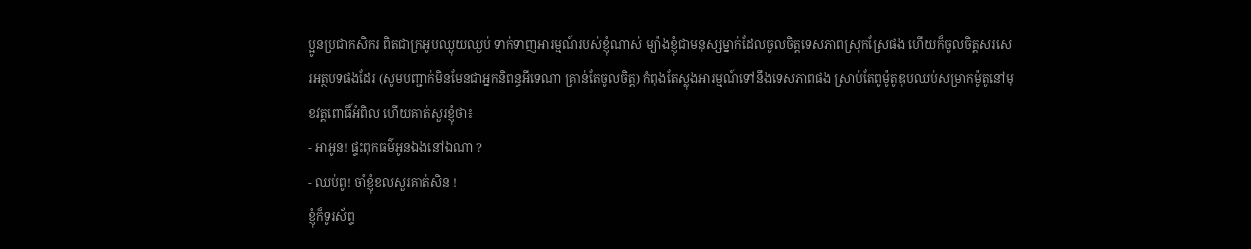ប្អូនប្រជាកសិករ ពិតជាក្រអូបឈ្ងុយឈ្ងប់ ទាក់ទាញអារម្មណ៍របស់ខ្ញុំណាស់ ម្យ៉ាងខ្ញុំជាមនុស្សម្នាក់ដែលចូលចិត្តទេសភាពស្រុកស្រែផង ហើយក៏ចូលចិត្តសរសេរអត្ថបទផងដែរ (សូមបញ្ជាក់មិនមែនជាអ្នកនិពន្ធអីទេណា គ្រាន់តែចូលចិត្ត) កំពុងតែស្លុងអារម្មណ៍ទៅនឹងទេសភាពផង ស្រាប់តែពូម៉ូតូឌុបឈប់សម្រាកម៉ូតូនៅមុខវត្តពោធិ៍អំពិល ហើយគាត់សួរខ្ញុំថា៖
- អាអូន! ផ្ទះពុកធម៌អូនឯងនៅឯណា ?
- ឈប់ពូ! ចាំខ្ញុំខលសួរគាត់សិន !
ខ្ញុំក៏ទូរស័ព្ទ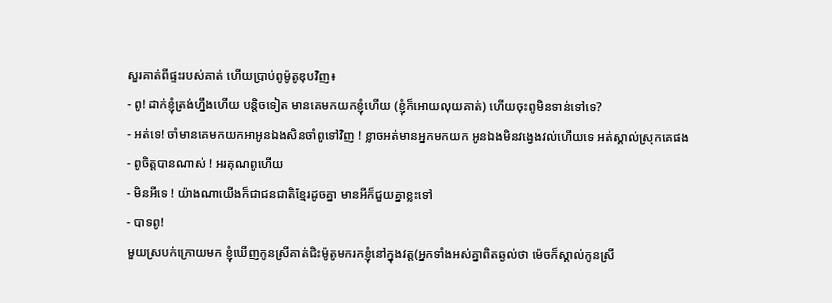សួរគាត់ពីផ្ទះរបស់គាត់ ហើយប្រាប់ពូម៉ូតូឌុបវិញ៖
- ពូ! ដាក់ខ្ញុំត្រង់ហ្នឹងហើយ បន្ដិចទៀត មានគេមកយកខ្ញុំហើយ (ខ្ញុំក៏អោយលុយគាត់) ហើយចុះពូមិនទាន់ទៅទេ?
- អត់ទេ! ចាំមានគេមកយកអាអូនឯងសិនចាំពូទៅវិញ ! ខ្លាចអត់មានអ្នកមកយក អូនឯងមិនវង្វេងវល់ហើយទេ អត់ស្គាល់ស្រុកគេផង
- ពូចិត្តបានណាស់ ! អរគុណពូហើយ
- មិនអីទេ ! យ៉ាងណាយើងក៏ជាជនជាតិខ្មែរដូចគ្នា មានអីក៏ជួយគ្នាខ្លះទៅ
- បាទពូ!
មួយស្របក់ក្រោយមក ខ្ញុំឃើញកូនស្រីគាត់ជិះម៉ូតូមករកខ្ញុំនៅក្នុងវត្ត(អ្នកទាំងអស់គ្នាពិតឆ្ងល់ថា ម៉េចក៏ស្គាល់កូនស្រី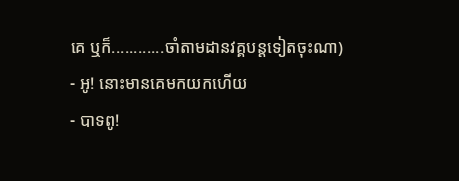គេ ឬក៏............ចាំតាមដានវគ្គបន្ដទៀតចុះណា)
- អូ! នោះមានគេមកយកហើយ
- បាទពូ!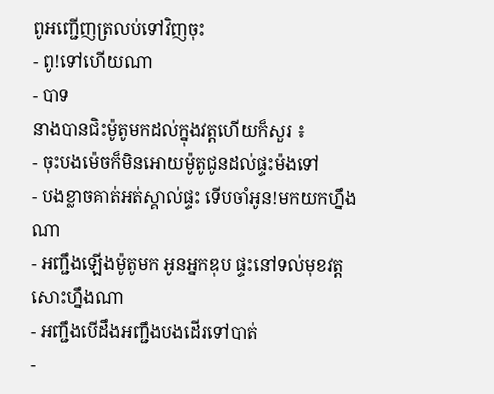ពូអញ្ជើញត្រលប់ទៅវិញចុះ
- ពូ!ទៅហើយណា
- បាទ
នាងបានជិះម៉ូតូមកដល់ក្នុងវត្តហើយក៏សួរ ៖
- ចុះបងម៉េចក៏មិនអោយម៉ូតូជូនដល់ផ្ទះម៉ងទៅ
- បងខ្លាចគាត់អត់ស្គាល់ផ្ទះ ទើបចាំអូន!មកយកហ្នឹងណា
- អញ្ជឹងឡើងម៉ូតូមក អូនអ្នកឌុប ផ្ទះនៅទល់មុខវត្តសោះហ្នឹងណា
- អញ្ជឹងបើដឹងអញ្ជឹងបងដើរទៅបាត់
-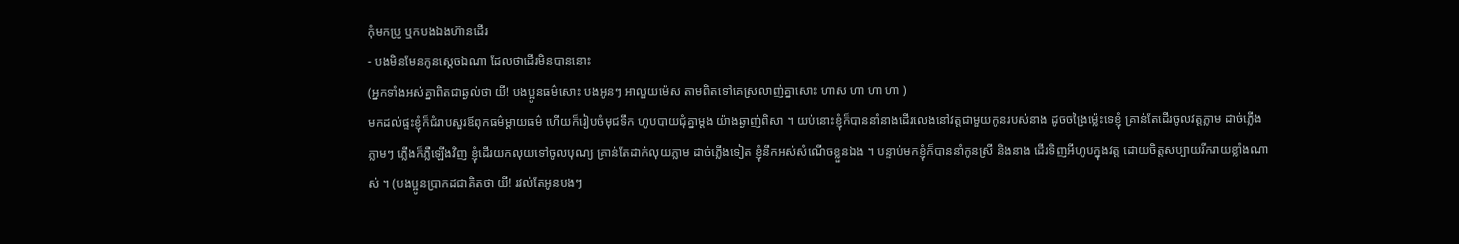កុំមកប្រូ ឬកបងឯងហ៊ានដើរ
- បងមិនមែនកូនស្ដេចឯណា ដែលថាដើរមិនបាននោះ
(អ្នកទាំងអស់គ្នាពិតជាឆ្ងល់ថា យី! បងប្អូនធម៌សោះ បងអូនៗ អាលួយម៉េស តាមពិតទៅគេស្រលាញ់គ្នាសោះ ហាស ហា ហា ហា )
មកដល់ផ្ទះខ្ញុំក៏ជំរាបសួរឪពុកធម៌ម្ដាយធម៌ ហើយក៏រៀបចំមុជទឹក ហូបបាយជុំគ្នាម្ដង យ៉ាងឆ្ងាញ់ពិសា ។ យប់នោះខ្ញុំក៏បាននាំនាងដើរលេងនៅវត្តជាមួយកូនរបស់នាង ដូចចង្រៃម្ល៉េះទេខ្ញុំ គ្រាន់តែដើរចូលវត្តភ្លាម ដាច់ភ្លើងភ្លាមៗ ភ្លើងក៏ភ្លឺឡើងវិញ ខ្ញុំដើរយកលុយទៅចូលបុណ្យ គ្រាន់តែដាក់លុយភ្លាម ដាច់ភ្លើងទៀត ខ្ញុំនឹកអស់សំណើចខ្លួនឯង ។ បន្ទាប់មកខ្ញុំក៏បាននាំកូនស្រី និងនាង ដើរទិញអីហូបក្នុងវត្ត ដោយចិត្តសប្បាយរីករាយខ្លាំងណាស់ ។ (បងប្អូនប្រាកដជាគិតថា យី! រវល់តែអូនបងៗ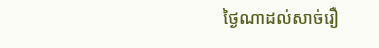ថ្ងៃណាដល់សាច់រឿ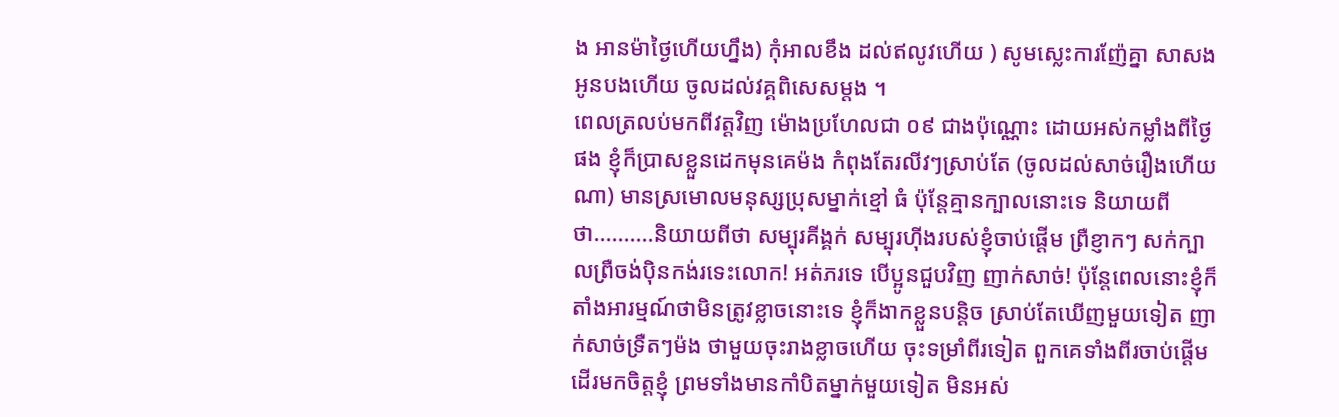ង អានម៉ាថ្ងៃហើយហ្នឹង) កុំអាលខឹង ដល់ឥលូវហើយ ) សូមស្លេះការញ៉ែគ្នា សាសងអូនបងហើយ ចូលដល់វគ្គពិសេសម្ដង ។
ពេលត្រលប់មកពីវត្តវិញ ម៉ោងប្រហែលជា ០៩ ជាងប៉ុណ្ណោះ ដោយអស់កម្លាំងពីថ្ងៃផង ខ្ញុំក៏ប្រាសខ្លួនដេកមុនគេម៉ង កំពុងតែរលីវៗស្រាប់តែ (ចូលដល់សាច់រឿងហើយណា) មានស្រមោលមនុស្សប្រុសម្នាក់ខ្មៅ ធំ ប៉ុន្ដែគ្មានក្បាលនោះទេ និយាយពីថា..........និយាយពីថា សម្បុរគីង្គក់ សម្បុរហ៊ីងរបស់ខ្ញុំចាប់ផ្ដើម ព្រឺខ្ញាកៗ សក់ក្បាលព្រឺចង់ប៉ិនកង់រទេះលោក! អត់ភរទេ បើប្អូនជួបវិញ ញាក់សាច់! ប៉ុន្ដែពេលនោះខ្ញុំក៏តាំងអារម្មណ៍ថាមិនត្រូវខ្លាចនោះទេ ខ្ញុំក៏ងាកខ្លួនបន្ដិច ស្រាប់តែឃើញមួយទៀត ញាក់សាច់ទ្រឺតៗម៉ង ថាមួយចុះរាងខ្លាចហើយ ចុះទម្រាំពីរទៀត ពួកគេទាំងពីរចាប់ផ្ដើមដើរមកចិត្តខ្ញុំ ព្រមទាំងមានកាំបិតម្នាក់មួយទៀត មិនអស់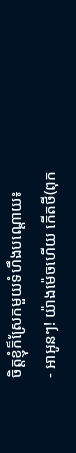ចិត្តខ្ញុំក៏ស្រែកមួយទំហឹងបណ្ដោយ៖
- អាអូនៗ! យ៉ាងម៉េចហើយ កើតថី(ពុក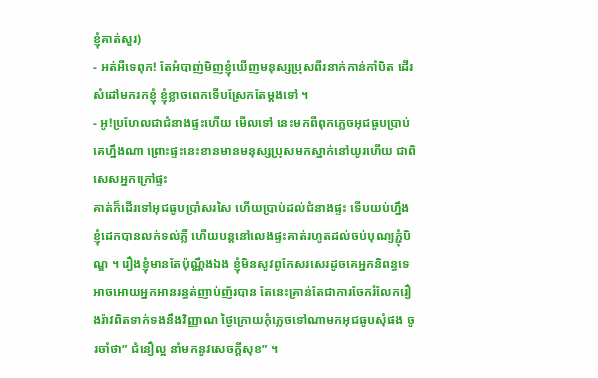ខ្ញុំគាត់សួរ)
- អត់អីទេពុក! តែអំបាញ់មិញខ្ញុំឃើញមនុស្សប្រុសពីរនាក់កាន់កាំបិត ដើរសំដៅមករកខ្ញុំ ខ្ញុំខ្លាចពេកទើបស្រែកតែម្ដងទៅ ។
- អូ!ប្រហែលជាជំនាងផ្ទះហើយ មើលទៅ នេះមកពីពុកភ្លេចអុជធូបប្រាប់គេហ្នឹងណា ព្រោះផ្ទះនេះខានមានមនុស្សប្រុសមកស្នាក់នៅយូរហើយ ជាពិសេសអ្នកក្រៅផ្ទះ
គាត់ក៏ដើរទៅអុជធូបប្រាំសរសៃ ហើយប្រាប់ដល់ជំនាងផ្ទះ ទើបយប់ហ្នឹងខ្ញុំដេកបានលក់ទល់ភ្លឺ ហើយបន្ដនៅលេងផ្ទះគាត់រហូតដល់ចប់បុណ្យភ្ជុំបិណ្ឌ ។ រឿងខ្ញុំមានតែប៉ុណ្ណឹងឯង ខ្ញុំមិនសូវពូកែសរសេរដូចគេអ្នកនិពន្ធទេ អាចអោយអ្នកអានរន្ធត់ញាប់ញ័របាន តែនេះគ្រាន់តែជាការចែករំលែករឿងរ៉ាវពិតទាក់ទងនឹងវិញ្ញាណ ថ្ងៃក្រោយកុំភ្លេចទៅណាមកអុជធូបសុំផង ចូរចាំថា” ជំនឿល្អ នាំមកនូវសេចក្ដីសុខ” ។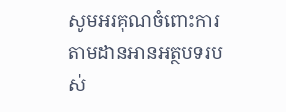សូមអរគុណចំពោះការតាមដានអានអត្ថបទរបស់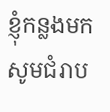ខ្ញុំកន្លងមក សូមជំរាប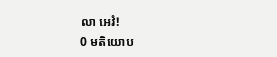លា អេវំ!
0 មតិយោប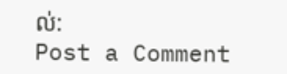ល់:
Post a Comment